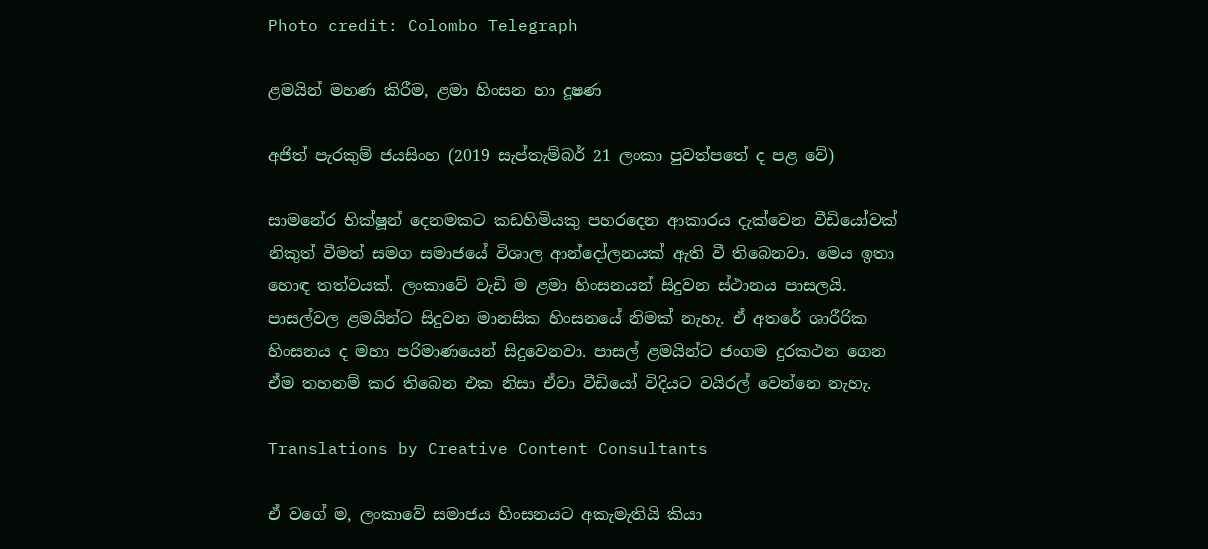Photo credit: Colombo Telegraph

ළමයින් මහණ කිරීම, ළමා හිංසන හා දූෂණ

අජිත් පැරකුම් ජයසිංහ (2019 සැප්තැම්බර් 21 ලංකා පුවත්පතේ ද පළ වේ)

සාමනේර භික්ෂූන් දෙනමකට කඩහිමියකු පහරදෙන ආකාරය දැක්වෙන වීඩියෝවක් නිකුත් වීමත් සමග සමාජයේ විශාල ආන්දෝලනයක් ඇති වී තිබෙනවා. මෙය ඉතා හොඳ තත්වයක්. ලංකාවේ වැඩි ම ළමා හිංසනයන් සිදුවන ස්ථානය පාසලයි. පාසල්වල ළමයින්ට සිදුවන මානසික හිංසනයේ නිමක් නැහැ. ඒ අතරේ ශාරීරික හිංසනය ද මහා පරිමාණයෙන් සිදුවෙනවා. පාසල් ළමයින්ට ජංගම දුරකථන ගෙන ඒම තහනම් කර තිබෙන එක නිසා ඒවා වීඩියෝ විදියට වයිරල් වෙන්නෙ නැහැ.

Translations by Creative Content Consultants

ඒ වගේ ම, ලංකාවේ සමාජය හිංසනයට අකැමැතියි කියා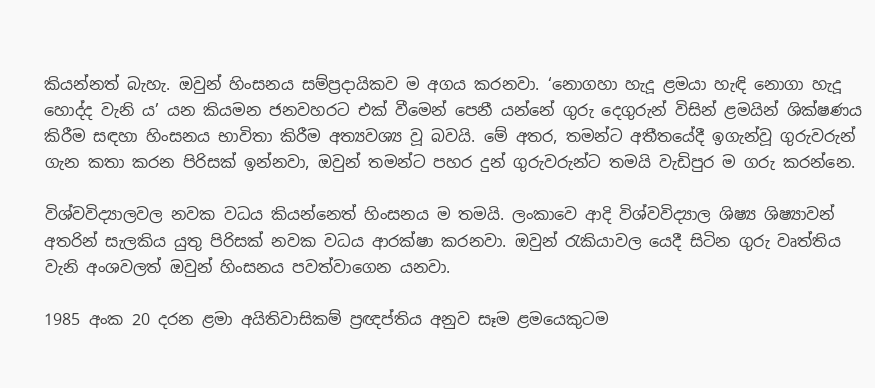කියන්නත් බැහැ. ඔවුන් හිංසනය සම්ප්‍රදායිකව ම අගය කරනවා. ‘නොගහා හැදූ ළමයා හැඳි නොගා හැදූ හොද්ද වැනි ය’ යන කියමන ජනවහරට එක් වීමෙන් පෙනී යන්නේ ගුරු දෙගුරුන් විසින් ළමයින් ශික්ෂණය කිරීම සඳහා හිංසනය භාවිතා කිරීම අත්‍යවශ්‍ය වූ බවයි. මේ අතර, තමන්ට අතීතයේදී ඉගැන්වූ ගුරුවරුන් ගැන කතා කරන පිරිසක් ඉන්නවා, ඔවුන් තමන්ට පහර දුන් ගුරුවරුන්ට තමයි වැඩිපුර ම ගරු කරන්නෙ.

විශ්වවිද්‍යාලවල නවක වධය කියන්නෙත් හිංසනය ම තමයි. ලංකාවෙ ආදි විශ්වවිද්‍යාල ශිෂ්‍ය ශිෂ්‍යාවන් අතරින් සැලකිය යුතු පිරිසක් නවක වධය ආරක්ෂා කරනවා. ඔවුන් රැකියාවල යෙදී සිටින ගුරු වෘත්තිය වැනි අංශවලත් ඔවුන් හිංසනය පවත්වාගෙන යනවා.

1985 අංක 20 දරන ළමා අයිතිවාසිකම් ප්‍රඥප්තිය අනුව සෑම ළමයෙකුටම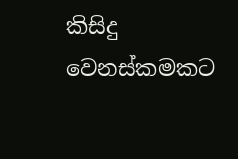කිසිදු වෙනස්කමකට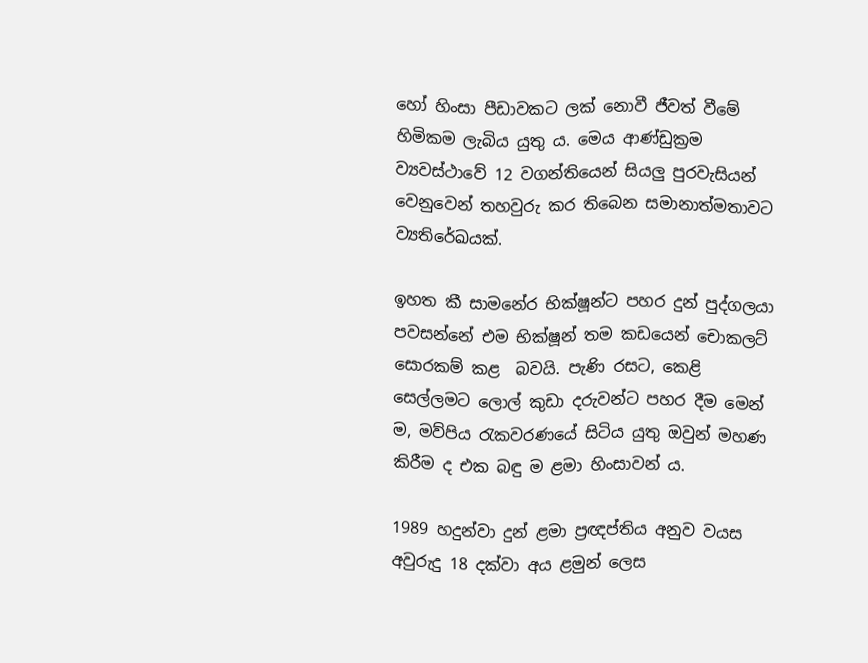හෝ හිංසා පීඩාවකට ලක් නොවී ජීවත් වීමේ හිමිකම ලැබිය යුතු ය. මෙය ආණ්ඩුක්‍රම ව්‍යවස්ථාවේ 12 වගන්තියෙන් සියලු පුරවැසියන් වෙනුවෙන් තහවුරු කර තිබෙන සමානාත්මතාවට ව්‍යතිරේඛයක්.

ඉහත කී සාමනේර භික්ෂූන්ට පහර දුන් පුද්ගලයා පවසන්නේ එම භික්ෂූන් තම කඩයෙන් චොකලට් සොරකම් කළ  බවයි. පැණි රසට, කෙළි සෙල්ලමට ලොල් කුඩා දරුවන්ට පහර දීම මෙන් ම, මව්පිය රැකවරණයේ සිටිය යුතු ඔවුන් මහණ කිරීම ද එක බඳු ම ළමා හිංසාවන් ය.

1989 හදුන්වා දුන් ළමා ප්‍රඥප්තිය අනුව වයස අවුරුදු 18 දක්වා අය ළමුන් ලෙස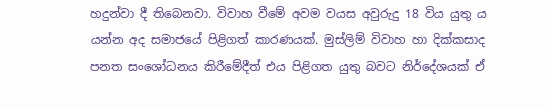හදුන්වා දී තිබෙනවා. විවාහ වීමේ අවම වයස අවුරුදු 18 විය යුතු ය යන්න අද සමාජයේ පිළිගත් කාරණයක්. මුස්ලිම් විවාහ හා දික්කසාද පනත සංශෝධනය කිරීමේදීත් එය පිළිගත යුතු බවට නිර්දේශයක් ඒ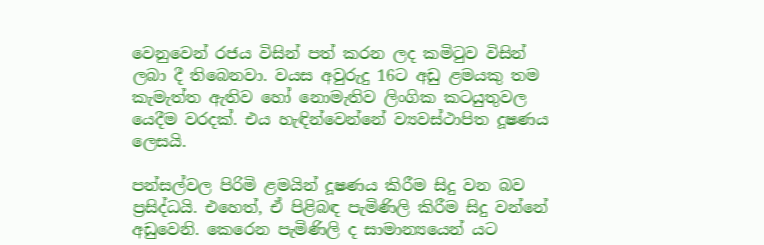වෙනුවෙන් රජය විසින් පත් කරන ලද කමිටුව විසින් ලබා දී තිබෙනවා. වයස අවුරුදු 16ට අඩු ළමයකු තම කැමැත්ත ඇතිව හෝ නොමැතිව ලිංගික කටයුතුවල යෙදීම වරදක්. එය හැඳින්වෙන්නේ ව්‍යවස්ථාපිත දූෂණය ලෙසයි.

පන්සල්වල පිරිමි ළමයින් දූෂණය කිරීම සිදු වන බව ප්‍රසිද්ධයි. එහෙත්, ඒ පිළිබඳ පැමිණිලි කිරීම සිදු වන්නේ අඩුවෙනි. කෙරෙන පැමිණිලි ද සාමාන්‍යයෙන් යට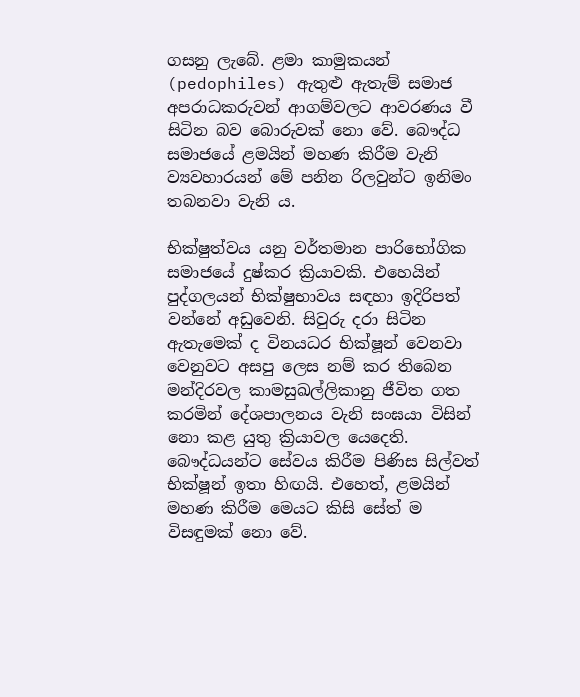ගසනු ලැබේ. ළමා කාමුකයන් (pedophiles) ඇතුළු ඇතැම් සමාජ අපරාධකරුවන් ආගම්වලට ආවරණය වී සිටින බව බොරුවක් නො වේ. බෞද්ධ සමාජයේ ළමයින් මහණ කිරීම වැනි ව්‍යවහාරයන් මේ පනින රිලවුන්ට ඉනිමං තබනවා වැනි ය.

භික්ෂුත්වය යනු වර්තමාන පාරිභෝගික සමාජයේ දුෂ්කර ක්‍රියාවකි. එහෙයින් පුද්ගලයන් භික්ෂුභාවය සඳහා ඉදිරිපත් වන්නේ අඩුවෙනි. සිවුරු දරා සිටින ඇතැමෙක් ද විනයධර භික්ෂූන් වෙනවා වෙනුවට අසපු ලෙස නම් කර තිබෙන මන්දිරවල කාමසුඛල්ලිකානු ජීවිත ගත කරමින් දේශපාලනය වැනි සංඝයා විසින් නො කළ යුතු ක්‍රියාවල යෙදෙති. බෞද්ධයන්ට සේවය කිරීම පිණිස සිල්වත් භික්ෂූන් ඉතා හිඟයි. එහෙත්, ළමයින් මහණ කිරීම මෙයට කිසි සේත් ම විසඳුමක් නො වේ.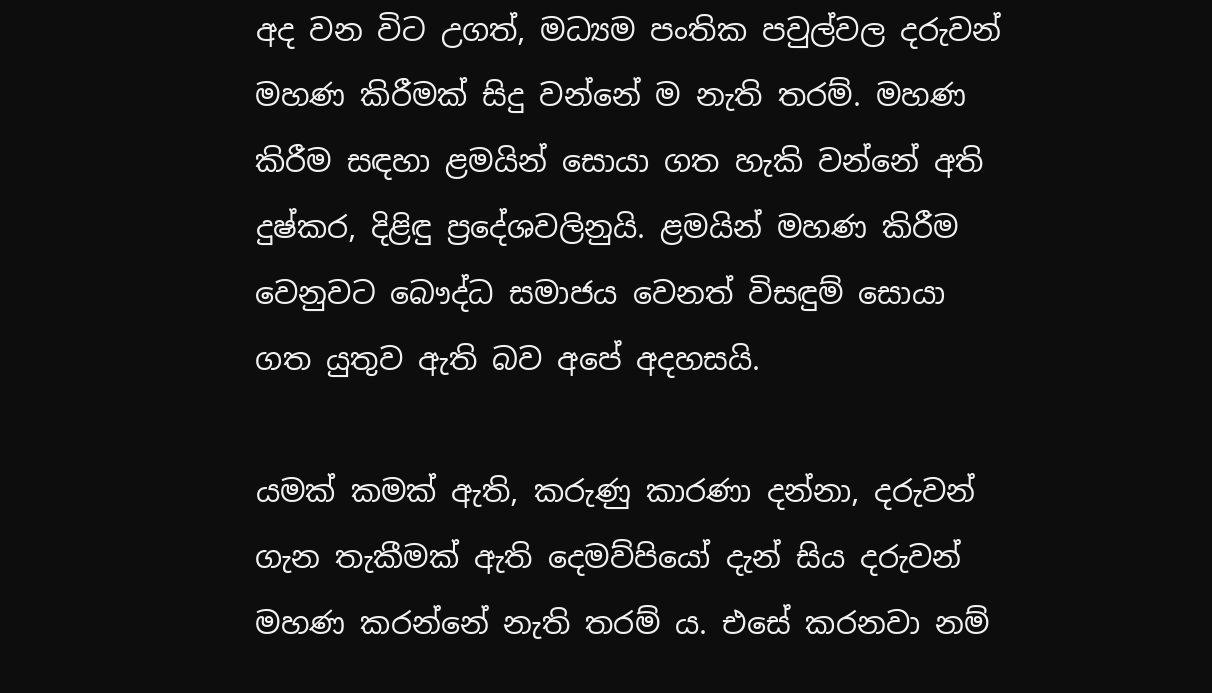අද වන විට උගත්, මධ්‍යම පංතික පවුල්වල දරුවන් මහණ කිරීමක් සිදු වන්නේ ම නැති තරම්. මහණ කිරීම සඳහා ළමයින් සොයා ගත හැකි වන්නේ අති දුෂ්කර, දිළිඳු ප්‍රදේශවලිනුයි. ළමයින් මහණ කිරීම වෙනුවට බෞද්ධ සමාජය වෙනත් විසඳුම් සොයා ගත යුතුව ඇති බව අපේ අදහසයි.

යමක් කමක් ඇති, කරුණු කාරණා දන්නා, දරුවන් ගැන තැකීමක් ඇති දෙමව්පියෝ දැන් සිය දරුවන් මහණ කරන්නේ නැති තරම් ය. එසේ කරනවා නම්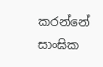කරන්නේ සාංඝික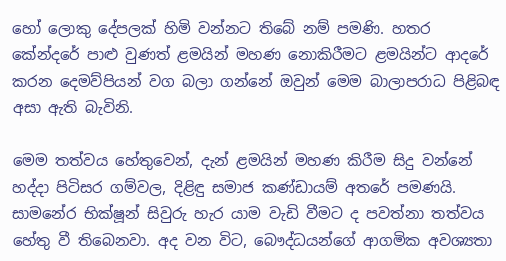හෝ ලොකු දේපලක් හිමි වන්නට තිබේ නම් පමණි. හතර කේන්දරේ පාළු වුණත් ළමයින් මහණ නොකිරීමට ළමයින්ට ආදරේ කරන දෙමව්පියන් වග බලා ගන්නේ ඔවුන් මෙම බාලාපරාධ පිළිබඳ අසා ඇති බැවිනි.

මෙම තත්වය හේතුවෙන්, දැන් ළමයින් මහණ කිරීම සිදු වන්නේ හද්දා පිටිසර ගම්වල, දිළිඳු සමාජ කණ්ඩායම් අතරේ පමණයි. සාමනේර භික්ෂූන් සිවුරු හැර යාම වැඩි වීමට ද පවත්නා තත්වය හේතු වී තිබෙනවා. අද වන විට, බෞද්ධයන්ගේ ආගමික අවශ්‍යතා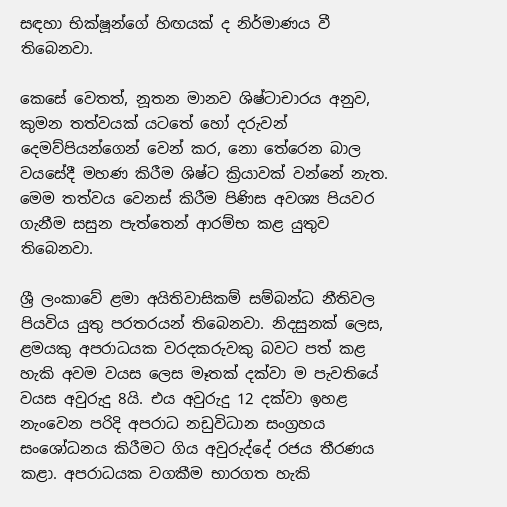සඳහා භික්ෂූන්ගේ හිඟයක් ද නිර්මාණය වී තිබෙනවා.

කෙසේ වෙතත්, නූතන මානව ශිෂ්ටාචාරය අනුව, කුමන තත්වයක් යටතේ හෝ දරුවන් දෙමව්පියන්ගෙන් වෙන් කර, නො තේරෙන බාල වයසේදී මහණ කිරීම ශිෂ්ට ක්‍රියාවක් වන්නේ නැත. මෙම තත්වය වෙනස් කිරීම පිණිස අවශ්‍ය පියවර ගැනීම සසුන පැත්තෙන් ආරම්භ කළ යුතුව තිබෙනවා.

ශ්‍රී ලංකාවේ ළමා අයිතිවාසිකම් සම්බන්ධ නීතිවල පියවිය යුතු පරතරයන් තිබෙනවා. නිදසුනක් ලෙස, ළමයකු අපරාධයක වරදකරුවකු බවට පත් කළ හැකි අවම වයස ලෙස මෑතක් දක්වා ම පැවතියේ වයස අවුරුදු 8යි. එය අවුරුදු 12 දක්වා ඉහළ නැංවෙන පරිදි අපරාධ නඩුවිධාන සංග්‍රහය සංශෝධනය කිරීමට ගිය අවුරුද්දේ රජය තීරණය කළා. අපරාධයක වගකීම භාරගත හැකි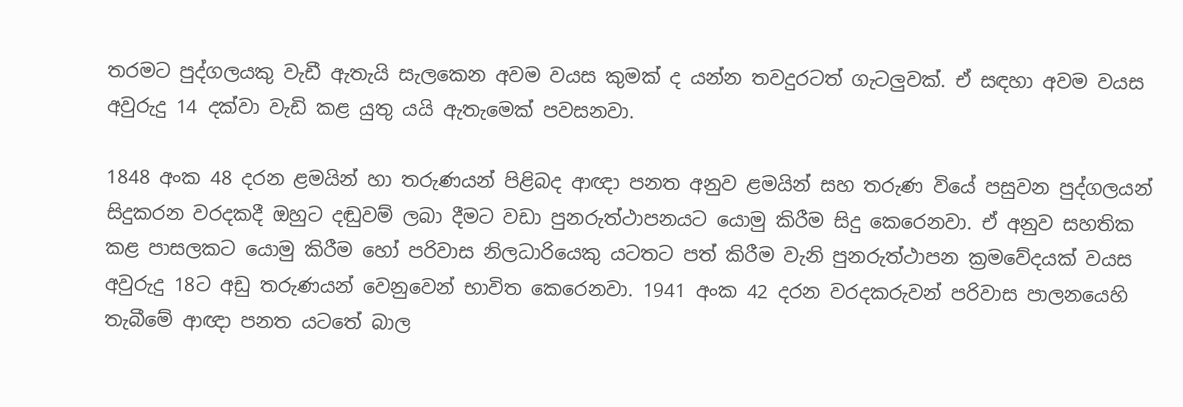තරමට පුද්ගලයකු වැඩී ඇතැයි සැලකෙන අවම වයස කුමක් ද යන්න තවදුරටත් ගැටලුවක්. ඒ සඳහා අවම වයස අවුරුදු 14 දක්වා වැඩි කළ යුතු යයි ඇතැමෙක් පවසනවා.

1848 අංක 48 දරන ළමයින් හා තරුණයන් පිළිබද ආඥා පනත අනුව ළමයින් සහ තරුණ වියේ පසුවන පුද්ගලයන් සිදුකරන වරදකදී ඔහුට දඬුවම් ලබා දීමට වඩා පුනරුත්ථාපනයට යොමු කිරීම සිදු කෙරෙනවා. ඒ අනුව සහතික කළ පාසලකට යොමු කිරීම හෝ පරිවාස නිලධාරියෙකු යටතට පත් කිරීම වැනි පුනරුත්ථාපන ක්‍රමවේදයක් වයස අවුරුදු 18ට අඩු තරුණයන් වෙනුවෙන් භාවිත කෙරෙනවා. 1941 අංක 42 දරන වරදකරුවන් පරිවාස පාලනයෙහි තැබීමේ ආඥා පනත යටතේ බාල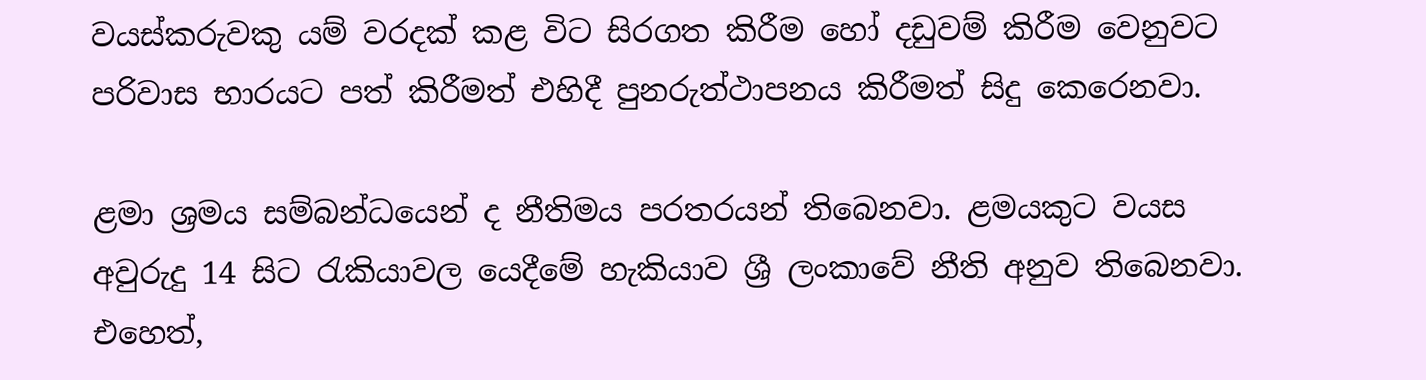වයස්කරුවකු යම් වරදක් කළ විට සිරගත කිරීම හෝ දඩුවම් කිරීම වෙනුවට පරිවාස භාරයට පත් කිරීමත් එහිදී පුනරුත්ථාපනය කිරීමත් සිදු කෙරෙනවා.

ළමා ශ්‍රමය සම්බන්ධයෙන් ද නීතිමය පරතරයන් තිබෙනවා. ළමයකුට වයස අවුරුදු 14 සිට රැකියාවල යෙදීමේ හැකියාව ශ්‍රී ලංකාවේ නීති අනුව තිබෙනවා. එහෙත්,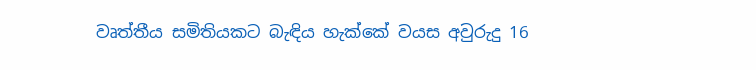වෘත්තීය සමිතියකට බැඳිය හැක්කේ වයස අවුරුදු 16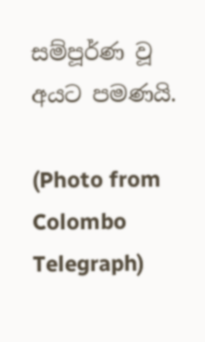සම්පූර්ණ වූ අයට පමණයි.

(Photo from Colombo Telegraph)